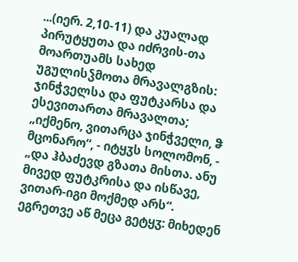...(იერ. 2,10-11) და კუალად პირუტყუთა და იძრვის-თა მოართუამს სახედ უგულისჴმოთა მრავალგზის: ჯინჭველსა და ფუტკარსა და ესევითართა მრავალთა; „იქმენო, ვითარცა ჯინჭველი, ჵ მცონარო“, - იტყჳს სოლომონ, - „და ჰბაძევდ გზათა მისთა. ანუ მივედ ფუტკრისა და ისწავე, ვითარ-იგი მოქმედ არს“. ეგრეთვე აწ მეცა გეტყჳ: მიხედენ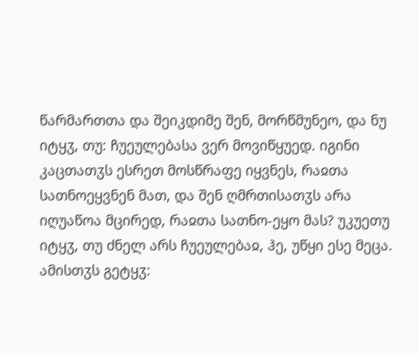წარმართთა და შეიკდიმე შენ, მორწმუნეო, და ნუ იტყჳ, თუ: ჩუეულებასა ვერ მოვიწყუედ. იგინი კაცთათჳს ესრეთ მოსწრაფე იყვნეს, რაჲთა სათნოეყვნენ მათ, და შენ ღმრთისათჳს არა იღუაწოა მცირედ, რაჲთა სათნო-ეყო მას? უკუეთუ იტყჳ, თუ ძნელ არს ჩუეულებაჲ, ჰე, უწყი ესე მეცა. ამისთჳს გეტყჳ: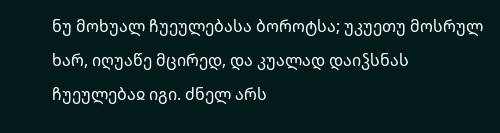ნუ მოხუალ ჩუეულებასა ბოროტსა; უკუეთუ მოსრულ ხარ, იღუაწე მცირედ, და კუალად დაიჴსნას ჩუეულებაჲ იგი. ძნელ არს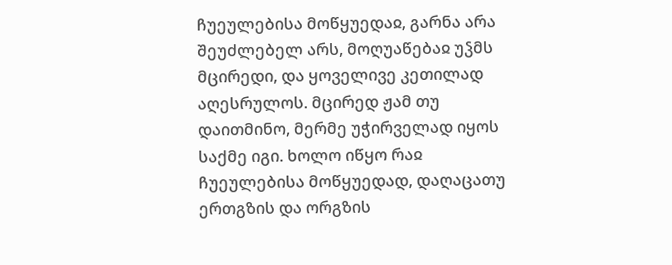ჩუეულებისა მოწყუედაჲ, გარნა არა შეუძლებელ არს, მოღუაწებაჲ უჴმს მცირედი, და ყოველივე კეთილად აღესრულოს. მცირედ ჟამ თუ დაითმინო, მერმე უჭირველად იყოს საქმე იგი. ხოლო იწყო რაჲ ჩუეულებისა მოწყუედად, დაღაცათუ ერთგზის და ორგზის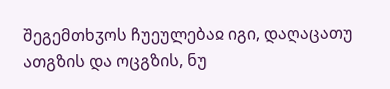შეგემთხჳოს ჩუეულებაჲ იგი, დაღაცათუ ათგზის და ოცგზის, ნუ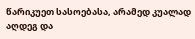წარიკუეთ სასოებასა, არამედ კუალად აღდეგ და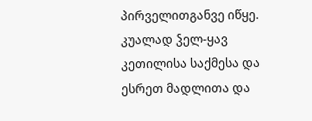პირველითგანვე იწყე. კუალად ჴელ-ყავ კეთილისა საქმესა და ესრეთ მადლითა და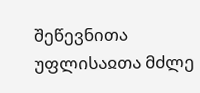შეწევნითა უფლისაჲთა მძლე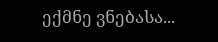ექმნე ვნებასა...